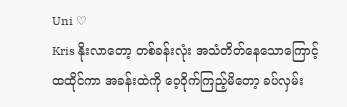Uni ♡
Kris နိုးလာတော့ တစ်ခန်းလုံး အသံတိတ်နေသောကြောင့် ထထိုင်ကာ အခန်းထဲကို ဝေ့ဝိုက်ကြည့်မိတော့ ခပ်လှမ်း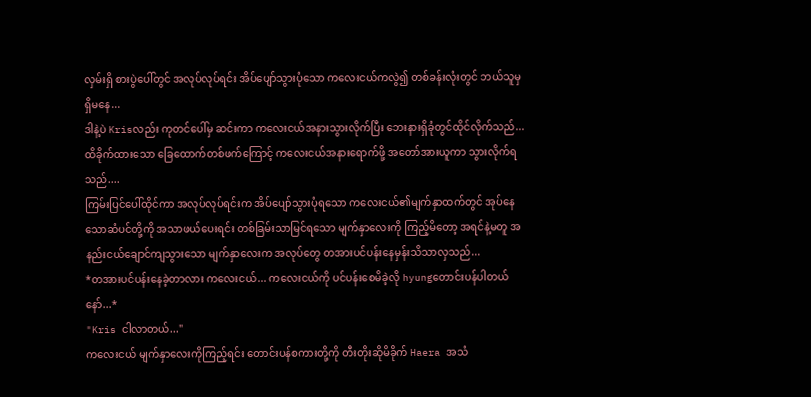လှမ်းရှိ စားပွဲပေါ်တွင် အလုပ်လုပ်ရင်း အိပ်ပျော်သွားပုံသော ကလေးငယ်ကလွဲ၍ တစ်ခန်းလုံးတွင် ဘယ်သူမှရှိမနေ...
ဒါနဲ့ပဲ Krisလည်း ကုတင်ပေါ်မှ ဆင်းကာ ကလေးငယ်အနားသွားလိုက်ပြီး ဘေးနားရှိခုံတွင်ထိုင်လိုက်သည်... ထိခိုက်ထားသော ခြေထောက်တစ်ဖက်ကြောင့် ကလေးငယ်အနားရောက်ဖို့ အတော်အားယူကာ သွားလိုက်ရသည်....
ကြမ်းပြင်ပေါ်ထိုင်ကာ အလုပ်လုပ်ရင်းက အိပ်ပျော်သွားပုံရသော ကလေးငယ်၏မျက်နှာထက်တွင် အုပ်နေသောဆံပင်တို့ကို အသာဖယ်ပေးရင်း တစ်ခြမ်းသာမြင်ရသော မျက်နှာလေးကို ကြည့်မိတော့ အရင်နဲ့မတူ အနည်းငယ်ချောင်ကျသွားသော မျက်နှာလေးက အလုပ်တွေ တအားပင်ပန်းနေမှန်းသိသာလှသည်...
*တအားပင်ပန်းနေခဲ့တာလား ကလေးငယ်... ကလေးငယ်ကို ပင်ပန်းစေမိခဲ့လို hyungတောင်းပန်ပါတယ်နော်...*
"Kris ငါလာတယ်..."
ကလေးငယ် မျက်နှာလေးကိုကြည့်ရင်း တောင်းပန်စကားတို့ကို တီးတိုးဆိုမိခိုက် Haera အသံ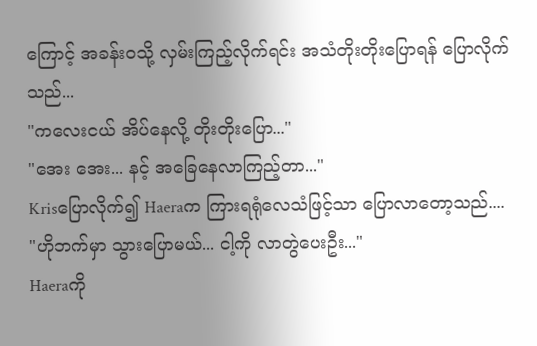ကြောင့် အခန်းဝသို့ လှမ်းကြည့်လိုက်ရင်း အသံတိုးတိုးပြောရန် ပြောလိုက်သည်...
"ကလေးငယ် အိပ်နေလို့ တိုးတိုးပြော..."
"အေး အေး... နင့် အခြေနေလာကြည့်တာ..."
Krisပြောလိုက်၍ Haeraက ကြားရရုံလေသံဖြင့်သာ ပြောလာတော့သည်....
"ဟိုဘက်မှာ သွားပြောမယ်... ငါ့ကို လာတွဲပေးဦး..."
Haeraကို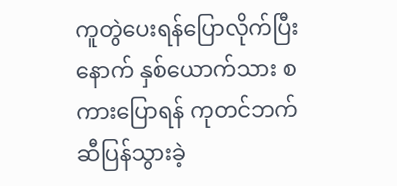ကူတွဲပေးရန်ပြောလိုက်ပြီးနောက် နှစ်ယောက်သား စကားပြောရန် ကုတင်ဘက်ဆီပြန်သွားခဲ့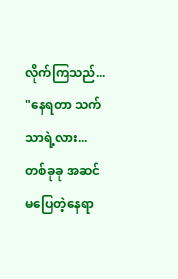လိုက်ကြသည်...
"နေရတာ သက်သာရဲ့လား... တစ်ခုခု အဆင်မပြေတဲ့နေရာ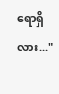ရောရှိလား..."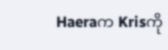Haeraက Krisကို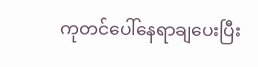ကုတင်ပေါ်နေရာချပေးပြီး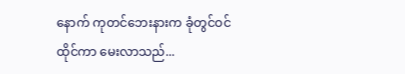နောက် ကုတင်ဘေးနားက ခုံတွင်ဝင်ထိုင်ကာ မေးလာသည်...